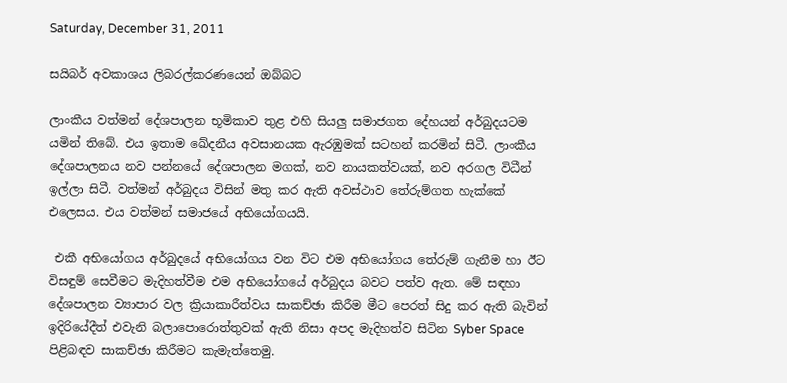Saturday, December 31, 2011

සයිබර් අවකාශය ලිබරල්කරණයෙන් ඔබ්බට

ලාංකීය වත්මන් දේශපාලන භූමිකාව තුළ එහි සියලු සමාජගත දේහයන් අර්බුදයටම යමින් තිබේ. එය ඉතාම ඛේදනීය අවසානයක ඇරඹුමක් සටහන් කරමින් සිටී. ලාංකීය දේශපාලනය නව පන්නයේ දේශපාලන මගක්, නව නායකත්වයක්, නව අරගල විධීන් ඉල්ලා සිටී. වත්මන් අර්බුදය විසින් මතු කර ඇති අවස්ථාව තේරුම්ගත හැක්කේ එලෙසය. එය වත්මන් සමාජයේ අභියෝගයයි.

 එකී අභියෝගය අර්බුදයේ අභියෝගය වන විට එම අභියෝගය තේරුම් ගැනීම හා ඊ‍ට විසඳුම් සෙවීමට මැදිහත්වීම එම අභියෝගයේ අර්බුදය බවට පත්ව ඇත. මේ සඳහා දේශපාලන ව්‍යාපාර වල ක්‍රියාකාරීත්වය සාකච්ඡා කිරීම ‍මීට‍ පෙරත් සිදු කර ඇති බැවින් ඉදිරියේදීත් එවැනි බලාපොරොත්තුවක් ඇති නිසා අපද මැදිහත්ව සිටින Syber Space පිළිබඳව සාකච්ඡා කිරීමට කැ‍මැත්තෙමු.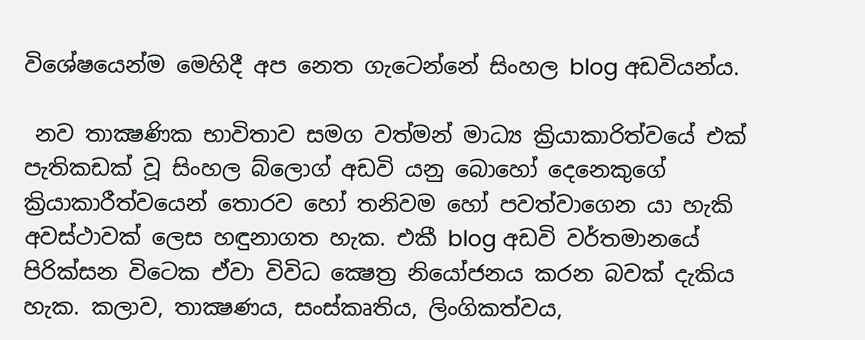විශේෂයෙන්ම මෙහිදී අප නෙත ගැටෙන්නේ සිංහල blog අඩවියන්ය.

 නව තාක්‍ෂණික භාවිතාව සමග වත්මන් මාධ්‍ය ක්‍රියාකාරිත්වයේ එක් පැතිකඩක් වූ සිංහල බ්ලොග් අඩවි යනු බොහෝ දෙනෙකුගේ ක්‍රියාකාරීත්වයෙන් තොරව හෝ තනිවම හෝ පවත්වාගෙන යා හැකි අවස්ථාවක් ලෙස හඳුනාගත හැක. එකී blog අඩවි වර්තමානයේ පිරික්සන විටෙක ඒවා විවිධ ක්‍ෂෙත්‍ර නියෝජනය කරන බවක් දැකිය හැක. කලාව, තාක්‍ෂණය, සංස්කෘතිය, ලිංගිකත්වය,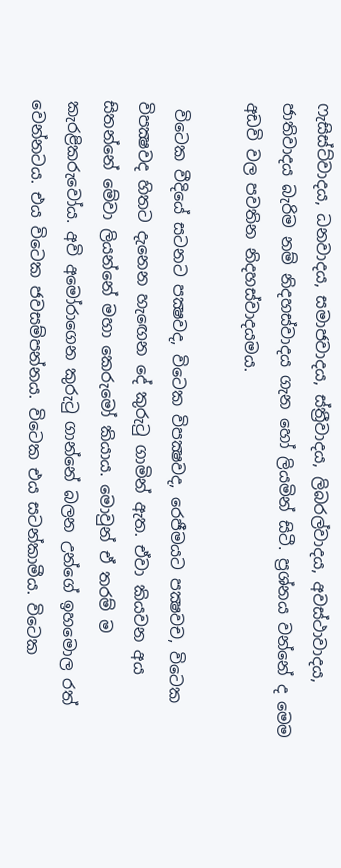ෆැසිස්ට්වාදය, ධනවාදය, සමාජවාදය, ස්ත්‍රීවාදය, ලිබරල්වාදය, අවස්ථාවාදය, ජාතිවාදය බැරිම නම් නිදහස්වාදය ගැන හෝ ලියමින් සිටී. ප්‍රශ්නය වන්නේ ද මෙම අඩවි වල පවතින නිදහස්වාදයමය.

 විටෙක වීදියේ සටනට පක්‍ෂවද, විටෙක විපක්‍ෂවද, රෙජීමයට පක්‍ෂවච, විටෙක විපක්‍ෂවද හිතට දැනෙන හැඟෙන දේ කුරුටු ගාමින් ඇත. ඒවා කියවන අය සිතන්නේ මේවා ලියන්නේ මහා කෙරුමෝ කියාය. මොවුන් ඒ තරම් ම කැරළිකරුවෝය. අවි අමෝරා‍ගෙන කුරුටු ගාන්නේ බලන උන්ගේ ඉහමොල රත් වෙන්නටය. එය විටෙක ජවසම්පන්නය. විටෙක එය සටන්කාමීය. විටෙක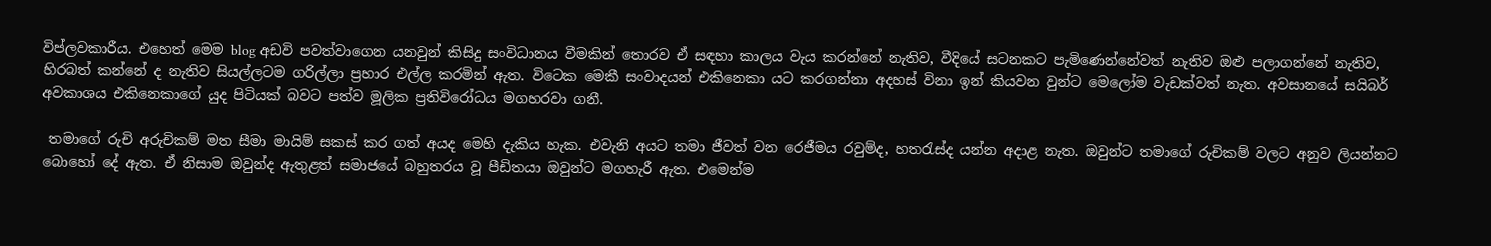විප්ලවකාරීය. එහෙත් මෙම blog අඩවි පවත්වාගෙන යනවුන් කිසිදු සංවිධානය වීමකින් තොරව ඒ සඳහා කාලය වැය කරන්නේ නැතිව, වීදියේ සටනකට පැමිණෙන්නේවත් නැතිව ඔළු පලාගන්නේ නැතිව, හිරබත් කන්නේ ද නැතිව සියල්ලටම ගරිල්ලා ප්‍රහාර එල්ල කරමින් ඇත. විටෙක මෙකී සංවාදයන් එකිනෙකා යට කරගන්නා අදහස් විනා ඉන් කියවන වුන්ට මෙලෝම වැඩක්වත් නැත. අවසානයේ සයිබර් අවකාශය එකිනෙකාගේ යුද පිටියක් බවට පත්ව මූලික ප්‍රතිවිරෝධය මගහරවා ගනී.

 තමාගේ රුචි අරුචිකම් මත සීමා මායිම් සකස් කර ගත් අයද මෙහි දැකිය හැක. එවැනි අයට තමා ජීවත් වන රෙජීමය රවුම්ද, හතරැස්ද යන්න අදාළ නැත. ඔවුන්ට තමාගේ රුචිකම් වලට අනුව ලියන්නට බොහෝ දේ ඇත. ඒ නිසාම ඔවුන්ද ඇතුළත් සමාජයේ බහුතරය වූ පීඩිතයා ඔවුන්ට මගහැරී ඇත. එමෙන්ම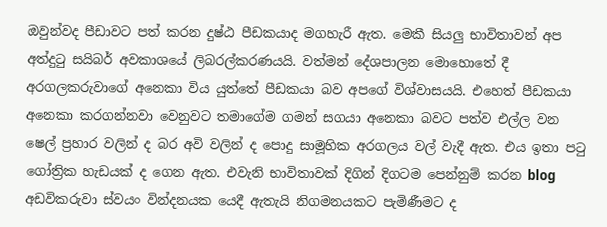ඔවුන්වද පීඩාවට පත් කරන දුෂ්ඨ පීඩකයාද මගහැරී ඇත. මෙකී සියලු භාවිතාවන් අප අත්දුටු සයිබර් අවකාශයේ ලිබරල්කරණයයි. වත්මන් දේශපාලන මොහොතේ දී අරගලකරුවාගේ අනෙකා විය යුත්තේ පීඩකයා බව අපගේ විශ්වාසයයි. එහෙත් පීඩකයා අනෙකා කරගන්නවා වෙනුවට තමාගේම ගමන් සගයා අනෙකා බවට පත්ව එල්ල වන ෂෙල් ප්‍රහාර වලින් ද බර අවි වලින් ද පොදු සාමූහික අරගලය වල් වැදී ඇත. එය ඉතා පටු ගෝත්‍රික හැඩයක් ද ගෙන ඇත. එවැනි භාවිතාවක් දිගින් දිගටම පෙන්නුම් කරන blog අඩවිකරුවා ස්වයං වින්දනයක යෙදී ඇතැයි නිගමනයකට පැමිණීමට ද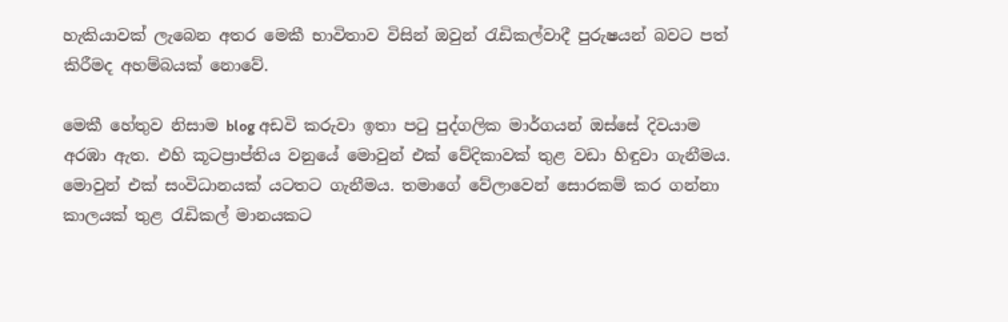හැකියාවක් ‍ලැබෙන අතර මෙකී භාවිතාව විසින් ඔවුන් රැඩිකල්වාදී පුරුෂයන් බවට පත් කිරීමද අහම්බයක් නොවේ.

මෙකී හේතුව නිසාම blog අඩවි කරුවා ඉතා පටු පුද්ගලික මාර්ගයන් ඔස්සේ දිවයාම අරඹා ඇත. එහි කූටප්‍රාප්තිය වනුයේ මොවුන් එක් වේදිකාවක් තුළ වඩා හිඳුවා ගැනීමය. මොවුන් එක් සංවිධානයක් යටතට ගැනීමය. තමාගේ වේලාවෙන් සොරකම් කර ගන්නා කාලයක් තුළ රැඩිකල් මානයකට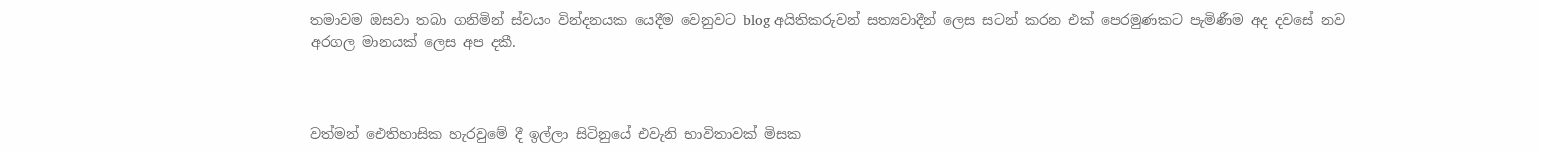තමාවම ඔසවා තබා ගනිමින් ස්වයං වින්දනයක යෙදීම වෙනුවට blog අයිතිකරුවන් සත්‍යවාදීන් ලෙස සටන් කරන එක් පෙරමුණකට පැමිණීම අද දවසේ නව අරගල මානයක් ලෙස අප දකී.



වත්මන් ඓතිහාසික හැරවුමේ දී ඉල්ලා සිටිනුයේ එවැනි භාවිතාවක් මිසක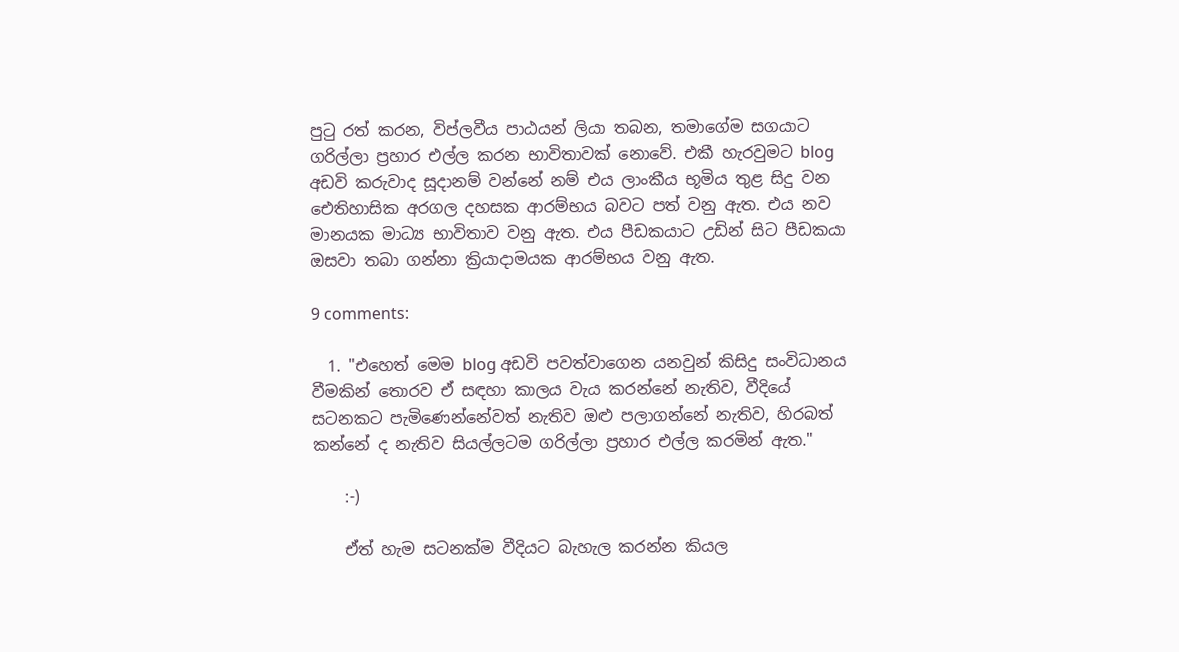පුටු රත් කරන, විප්ලවීය පාඨයන් ලියා තබන, තමාගේම සගයාට ගරිල්ලා ප්‍රහාර එල්ල කරන භාවිතාවක් නොවේ. එකී හැරවුමට blog අඩවි කරුවාද සූදානම් වන්නේ නම් එය ලාංකීය භූමිය තුළ සිදු වන ඓතිහාසික අරගල දහසක ආරම්භය බවට පත් වනු ඇත. එය නව මානයක මාධ්‍ය භාවිතාව වනු ඇත. එය පීඩකයාට උඩින් සිට පීඩකයා ඔසවා තබා ගන්නා ක්‍රියාදාමයක ආරම්භය වනු ඇත.

9 comments:

  1. "එහෙත් මෙම blog අඩවි පවත්වාගෙන යනවුන් කිසිදු සංවිධානය වීමකින් තොරව ඒ සඳහා කාලය වැය කරන්නේ නැතිව, වීදියේ සටනකට පැමිණෙන්නේවත් නැතිව ඔළු පලාගන්නේ නැතිව, හිරබත් කන්නේ ද නැතිව සියල්ලටම ගරිල්ලා ප්‍රහාර එල්ල කරමින් ඇත."

    :-)

    ඒත් හැම සටනක්ම වීදියට බැහැල කරන්න කියල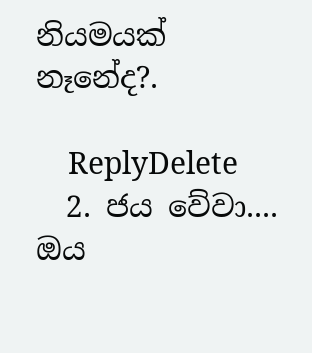නියමයක් නෑනේද?.

    ReplyDelete
  2. ජය වේවා.... ඔය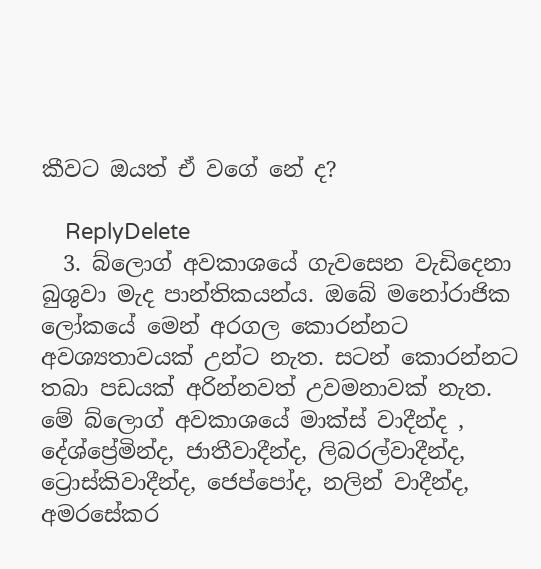කීවට ඔයත් ඒ වගේ නේ ද?

    ReplyDelete
  3. බ්ලොග් අවකාශයේ ගැවසෙන වැඩිදෙනා බුශුවා මැද පාන්තිකයන්ය. ඔබේ මනෝරාජික ලෝකයේ මෙන් අරගල කොරන්නට අවශ්‍යතාවයක් උන්ට නැත. සටන් කොරන්නට තබා පඩයක් අරින්නවත් උවමනාවක් නැත. මේ බ්ලොග් අවකාශයේ මාක්ස් වාදීන්ද , දේශ්ප්‍රේමින්ද, ජාතීවාදීන්ද, ලිබරල්වාදීන්ද, ට්‍රොස්කිවාදීන්ද, ජෙප්පෝද, නලින් වාදීන්ද, අමරසේකර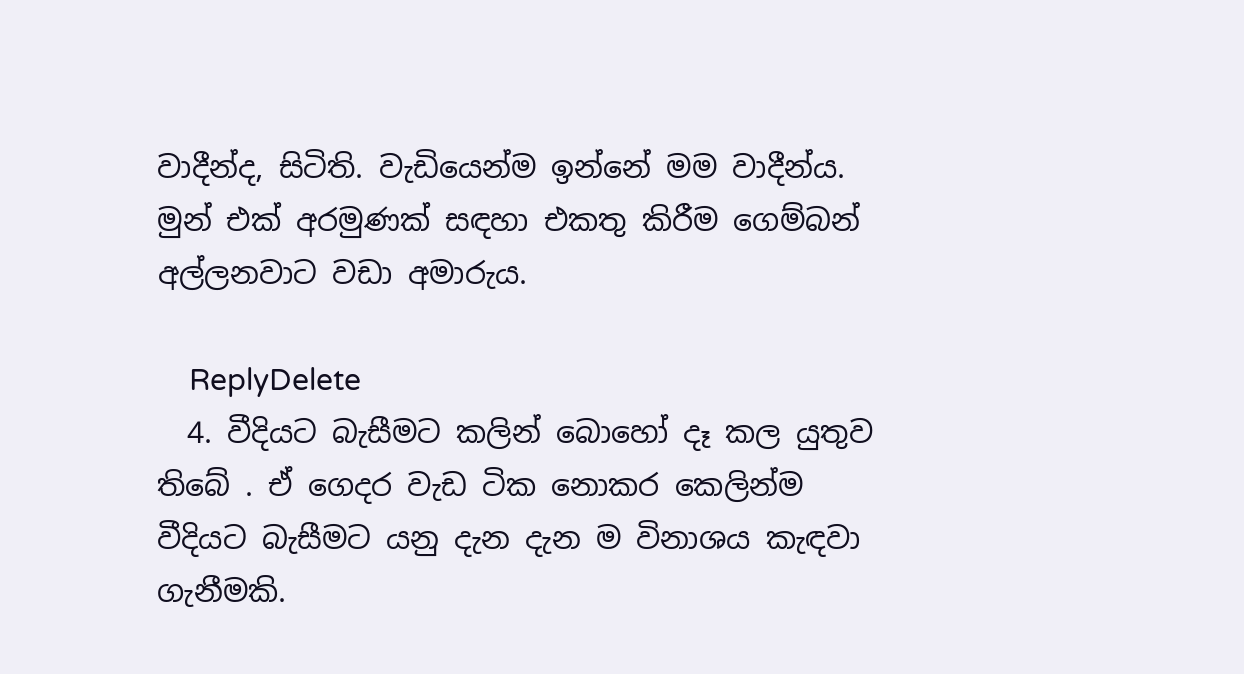වාදීන්ද, සිටිති. වැඩියෙන්ම ඉන්නේ මම වාදීන්ය. මුන් එක් අරමුණක් සඳහා එකතු කිරීම ගෙම්බන් අල්ලනවාට වඩා අමාරුය.

    ReplyDelete
  4. වීදියට බැසීමට කලින් බොහෝ දෑ කල යුතුව තිබේ . ඒ ගෙදර වැඩ ටික නොකර කෙලින්ම වීදියට බැසීමට යනු දැන දැන ම විනාශය කැඳවා ගැනීමකි.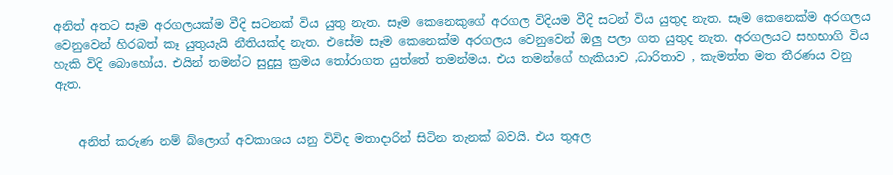අනිත් අතට සෑම අරගලයක්ම වීදි සටනක් විය යුතු නැත. සෑම කෙනෙකුගේ අරගල විදියම වීදි සටන් විය යුතුද නැත. සෑම කෙනෙක්ම අරගලය වෙනුවෙන් හිරබත් කෑ යුතුයැයි නීතියක්ද නැත. එසේම සෑම කෙනෙක්ම අරගලය වෙනුවෙන් ඔලු පලා ගත යුතුද නැත. අරගලයට සහභාගි විය හැකි විදි බොහෝය. එයින් තමන්ට සුදුසු ක්‍රමය ‍තෝරාගත යුත්තේ තමන්මය. එය තමන්ගේ හැකියාව ,ධාරිතාව , කැමත්ත මත තීරණය වනු ඇත.


    අනිත් කරුණ නම් බ්ලොග් අවකාශය යනු විවිද මතාදාරින් සිටින තැනක් බවයි. එය තුඅල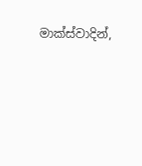මාක්ස්වාදින්,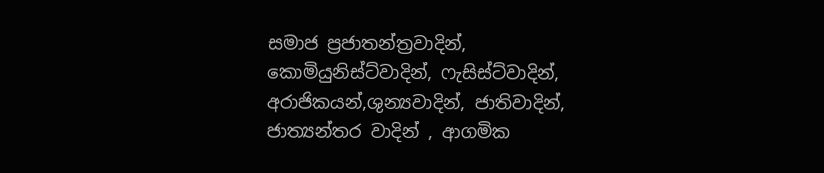සමාජ ප්‍රජාතන්ත්‍රවාදින්, කොමියුනිස්ට්වාදින්, ෆැසිස්ට්වාදින්, අරාජිකයන්,ශුන්‍යවාදින්, ජාතිවාදින්, ජාත්‍යන්තර වාදින් , ආගමික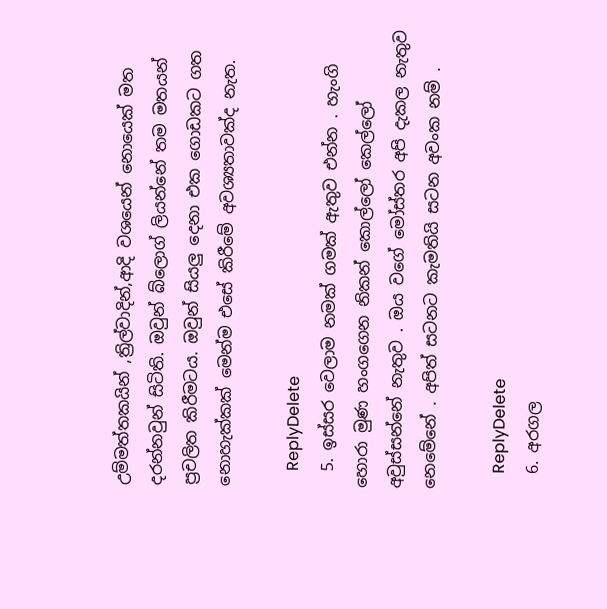උම්මත්තකයින් ,ත්‍රිල්වාදින්,ආදි වශයෙන් නොයෙක් මත දරන්නවුන් සිටිති. ඔවුන් බ්ලොග් ලියන්නේ තම මතයන් ප්‍රචලිත කිරීමටය. ඔවුන් සියලු දෙනා එක ගොඩකට ගත නොහැක්කක් මෙන්ම එසේ කිරීමේ අවශ්‍යතාවක්ද නැත.

    ReplyDelete
  5. ඉස්සර වෙලාම නමක් ගමක් ඇතුව එන්න . හැංගි හොරා මුණ හංගගෙන නිකන් කොල්ලෝ කෙල්ලෝ අවුස්සන්නේ නැතුව . ඔය වගේ මෝස්‌තර අපි දැකල නැතුව නෙමේනේ . අපිත් සටනට කැමතියි සටන අවංක නම් .

    ReplyDelete
  6. අරගල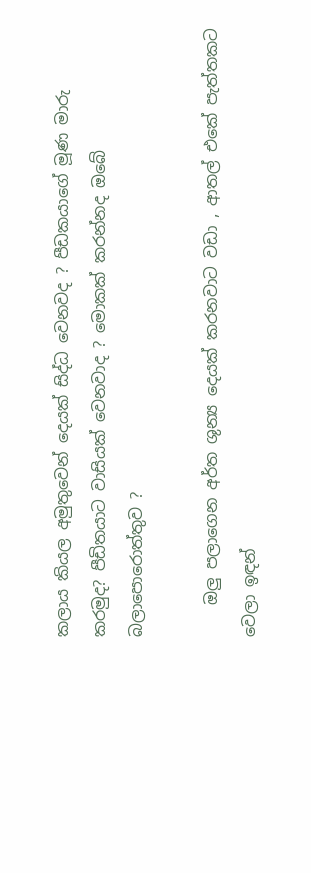කලාය කියල අමුතුවෙන් දෙයක් සිද්ධ වෙනවද ? පීඩකයාගේ මූණ මාරු කරමුද? පීඩිතයාට වාසියක් වෙනවාද ? මොකක් කරන්නද ඔබේ බලාපොරොත්තුව ?

    ඔලු පලාගෙන අර්ත ශුන්‍ය දෙයක් කරනවාට වඩා , ආතල් එකේ පැත්තකට වෙලා ඉඳන්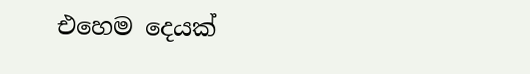එහෙම දෙයක්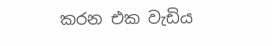කරන එක වැඩිය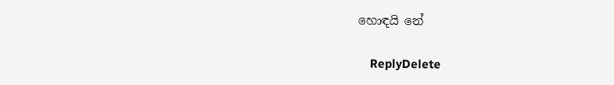හොඳයි නේ

    ReplyDelete